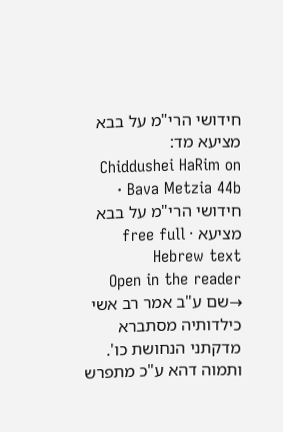חידושי הרי"מ על בבא מציעא מד:
Chiddushei HaRim on Bava Metzia 44b · חידושי הרי"מ על בבא מציעא · free full Hebrew text
Open in the reader →שם ע"ב אמר רב אשי כילדותיה מסתברא מדקתני הנחושת כו'. ותמוה דהא ע"כ מתפרש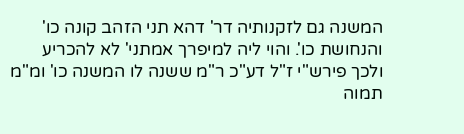המשנה גם לזקנותיה דר' דהא תני הזהב קונה כו' והנחושת כו'. והוי ליה למיפרך אמתני' לא להכריע ולכך פירש"י ז"ל דע"כ ר"מ ששנה לו המשנה כו' ומ"מ תמוה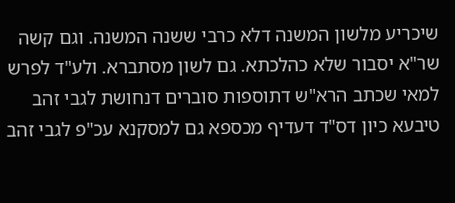שיכריע מלשון המשנה דלא כרבי ששנה המשנה. וגם קשה שר"א יסבור שלא כהלכתא. גם לשון מסתברא. ולע"ד לפרש למאי שכתב הרא"ש דתוספות סוברים דנחושת לגבי זהב טיבעא כיון דס"ד דעדיף מכספא גם למסקנא עכ"פ לגבי זהב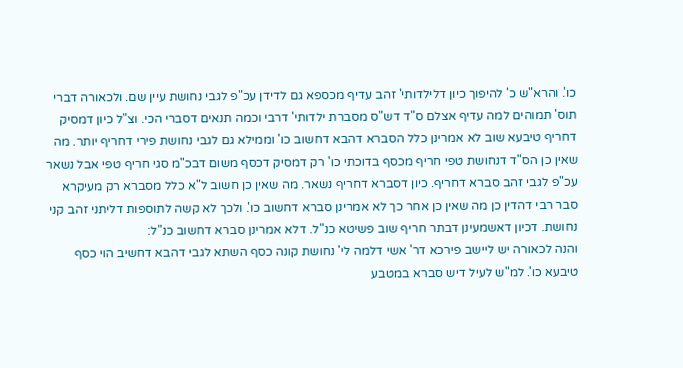כו'. והרא"ש כ' להיפוך כיון דלילדותי' זהב עדיף מכספא גם לדידן עכ"פ לגבי נחושת עיין שם. ולכאורה דברי תוס' תמוהים למה עדיף אצלם ס"ד דש"ס מסברת ילדותי' דרבי וכמה תנאים דסברי הכי. וצ"ל כיון דמסיק דחריף טיבעא שוב לא אמרינן כלל הסברא דהבא דחשוב כו' וממילא גם לגבי נחושת פירי דחריף יותר. מה שאין כן הס"ד דנחושת טפי חריף מכסף בדוכתי כו' רק דמסיק דכסף משום דבכ"מ סגי חריף טפי אבל נשאר עכ"פ לגבי זהב סברא דחריף. כיון דסברא דחריף נשאר. מה שאין כן חשוב ל"א כלל מסברא רק מעיקרא סבר רבי דהדין כן מה שאין כן אחר כך לא אמרינן סברא דחשוב כו'. ולכך לא קשה לתוספות דליתני זהב קני נחושת. דכיון דאשמעינן דבתר חריף שוב פשיטא כנ"ל. דלא אמרינן סברא דחשוב כנ"ל:
והנה לכאורה יש ליישב פירכא דר' אשי דלמה לי' נחושת קונה כסף השתא לגבי דהבא דחשיב הוי כסף טיבעא כו'. למ"ש לעיל דיש סברא במטבע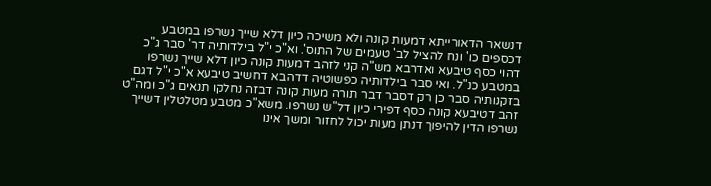דנשאר הדאורייתא דמעות קונה ולא משיכה כיון דלא שייך נשרפו במטבע דכספים כו' ונח להציל לב' טעמים של התוס'. וא"כ י"ל בילדותיה דר' סבר ג"כ דהוי כסף טיבעא ואדרבא מש"ה קני לזהב דמעות קונה כיון דלא שייך נשרפו במטבע כנ"ל. ואי סבר בילדותיה כפשוטיה דדהבא דחשיב טיבעא א"כ י"ל דגם בזקנותיה סבר כן רק דסבר דבר תורה מעות קונה דבזה נחלקו תנאים ג"כ ומה"ט זהב דטיבעא קונה כסף דפירי כיון דל"ש נשרפו. משא"כ מטבע מטלטלין דשייך נשרפו הדין להיפוך דנתן מעות יכול לחזור ומשך אינו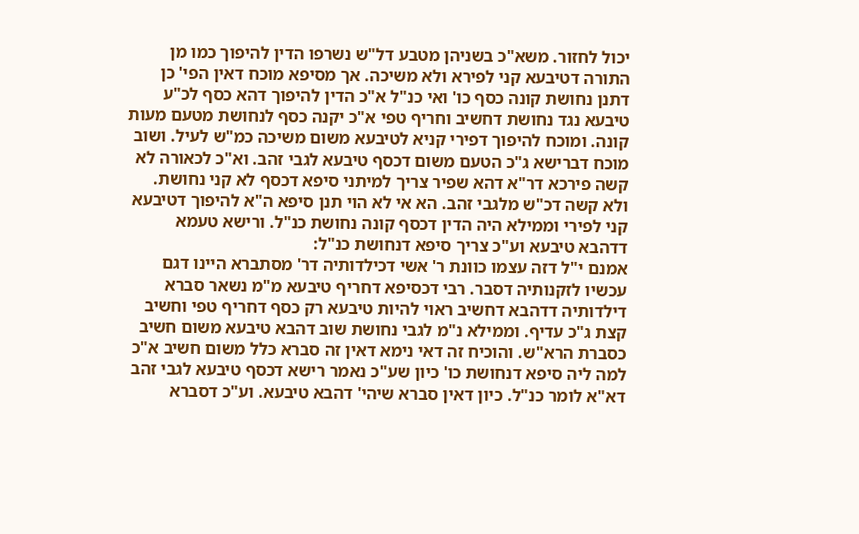יכול לחזור. משא"כ בשניהן מטבע דל"ש נשרפו הדין להיפוך כמו מן התורה דטיבעא קני לפירא ולא משיכה. אך מסיפא מוכח דאין הפי' כן דתנן נחושת קונה כסף כו' ואי כנ"ל א"כ הדין להיפוך דהא כסף לכ"ע טיבעא נגד נחושת דחשיב וחריף טפי א"כ יקנה כסף לנחושת מטעם מעות קונה. ומוכח להיפוך דפירי קניא לטיבעא משום משיכה כמ"ש לעיל. ושוב מוכח דברישא ג"כ הטעם משום דכסף טיבעא לגבי זהב. וא"כ לכאורה לא קשה פירכא דר"א דהא שפיר צריך למיתני סיפא דכסף לא קני נחושת. ולא קשה דכ"ש מלגבי זהב. הא אי לא הוי תנן סיפא ה"א להיפוך דטיבעא קני לפירי וממילא היה הדין דכסף קונה נחושת כנ"ל. ורישא טעמא דדהבא טיבעא וע"כ צריך סיפא דנחושת כנ"ל:
אמנם י"ל דזה עצמו כוונת ר' אשי דכילדותיה דר' מסתברא היינו דגם עכשיו לזקנותיה דסבר. רבי דכסיפא דחריף טיבעא מ"מ נשאר סברא דילדותיה דדהבא דחשיב ראוי להיות טיבעא רק כסף דחריף טפי וחשיב קצת ג"כ עדיף. וממילא נ"מ לגבי נחושת שוב דהבא טיבעא משום חשיב כסברת הרא"ש. והוכיח זה דאי נימא דאין זה סברא כלל משום חשיב א"כ למה ליה סיפא דנחושת כו' כיון שע"כ נאמר רישא דכסף טיבעא לגבי זהב דא"א לומר כנ"ל. כיון דאין סברא שיהי' דהבא טיבעא. וע"כ דסברא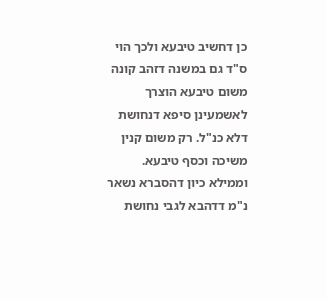כן דחשיב טיבעא ולכך הוי ס"ד גם במשנה דזהב קונה משום טיבעא הוצרך לאשמעינן סיפא דנחושת דלא כנ"ל. רק משום קנין משיכה וכסף טיבעא. וממילא כיון דהסברא נשאר נ"מ דדהבא לגבי נחושת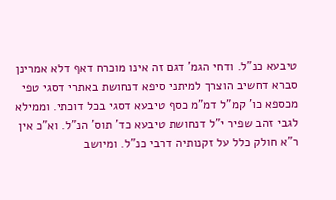טיבעא כנ"ל. ודחי הגמ' דגם זה אינו מוכרח דאף דלא אמרינן סברא דחשיב הוצרך למיתני סיפא דנחושת באתרי דסגי טפי מכספא כו' קמ"ל דמ"מ כסף טיבעא דסגי בכל דוכתי. וממילא לגבי זהב שפיר י"ל דנחושת טיבעא כד' תוס' הנ"ל. וא"כ אין ר"א חולק כלל על זקנותיה דרבי כנ"ל. ומיושב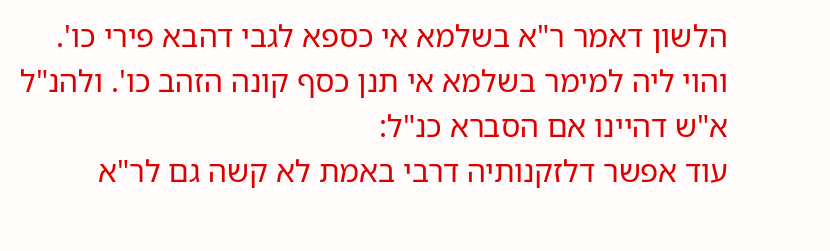הלשון דאמר ר"א בשלמא אי כספא לגבי דהבא פירי כו'. והוי ליה למימר בשלמא אי תנן כסף קונה הזהב כו'. ולהנ"ל א"ש דהיינו אם הסברא כנ"ל:
עוד אפשר דלזקנותיה דרבי באמת לא קשה גם לר"א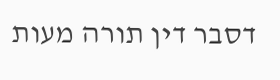דסבר דין תורה מעות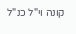קונה וי"ל כנ"ל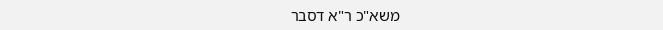משא"כ ר"א דסבר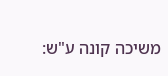משיכה קונה ע"ש: